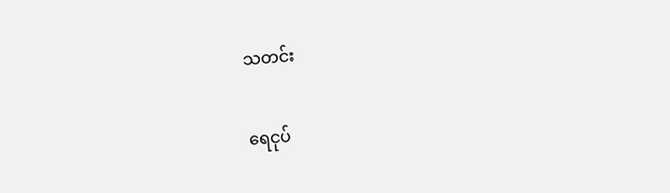သတင်း

ရေငုပ်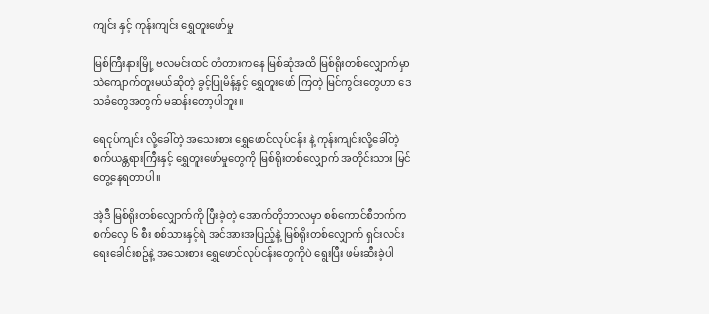ကျင်း နှင့် ကုန်းကျင်း ရွှေတူးဖော်မှု

မြစ်ကြီးနားမြို့ ဗလမင်းထင် တံတားကနေ မြစ်ဆုံအထိ မြစ်ရိုးတစ်လျှောက်မှာ သဲကျောက်တူးမယ်ဆိုတဲ့ ခွင့်ပြုမိန့်နှင့် ရွှေတူးဖော် ကြတဲ့ မြင်ကွင်းတွေဟာ ဒေသခံတွေအတွက် မဆန်းတော့ပါဘူး။

ရေငုပ်ကျင်း လို့ခေါ်တဲ့ အသေးစား ရွှေဖောင်လုပ်ငန်း နဲ့ ကုန်းကျင်းလို့ခေါ်တဲ့ စက်ယန္တရားကြီးနှင့် ရွှေတူးဖော်မှုတွေကို မြစ်ရိုးတစ်လျှောက် အတိုင်းသား မြင်တွေ့နေရတာပါ။

အဲ့ဒီ မြစ်ရိုးတစ်လျှောက်ကို ပြီးခဲ့တဲ့ အောက်တိုဘာလမှာ စစ်ကောင်စီဘက်က စက်လှေ ၆ စီး စစ်သားနှင့်ရဲ အင်အားအပြည့်နဲ့ မြစ်ရိုးတစ်လျှောက် ရှင်းလင်းရေးခေါင်းစဥ်နဲ့ အသေးစား ရွှေဖောင်လုပ်ငန်းတွေကိုပဲ ရွေးပြီး ဖမ်းဆီးခဲ့ပါ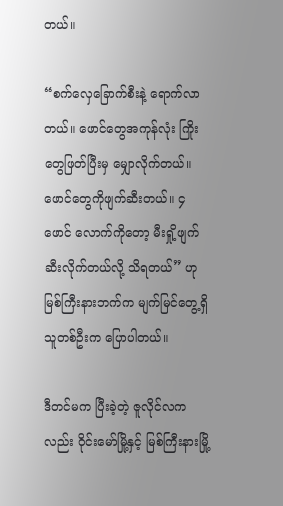တယ်။

“စက်လှေခြောက်စီးနဲ့ ရောက်လာတယ်။ ဖောင်တွေအကုန်လုံး ကြိုးတွေဖြတ်ပြီးမှ မျှောလိုက်တယ်။ ဖောင်တွေကိုဖျက်ဆီးတယ်။ ၄ ဖောင် လောက်ကိုတော့ မီးရှို့ဖျက်ဆီးလိုက်တယ်လို့ သိရတယ်” ဟု မြစ်ကြီးနားဘက်က မျက်မြင်တွေ့ရှိသူတစ်ဦးက ပြောပါတယ်။

ဒီတင်မက ပြီးခဲ့တဲ့ ဇူလိုင်လကလည်း ဝိုင်းမော်မြို့နှင့် မြစ်ကြီးနားမြို့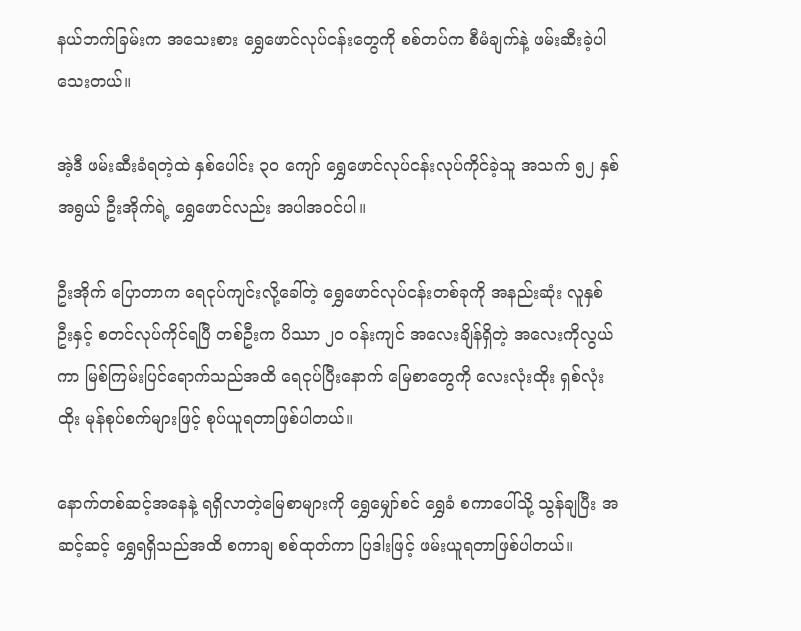နယ်ဘက်ခြမ်းက အသေးစား ရွှေဖောင်လုပ်ငန်းတွေကို စစ်တပ်က စီမံချက်နဲ့ ဖမ်းဆီးခဲ့ပါသေးတယ်။

အဲ့ဒီ ဖမ်းဆီးခံရတဲ့ထဲ နှစ်ပေါင်း ၃၀ ကျော် ရွှေဖောင်လုပ်ငန်းလုပ်ကိုင်ခဲ့သူ အသက် ၅၂ နှစ်အရွယ် ဦးအိုက်ရဲ့ ရွှေဖောင်လည်း အပါအဝင်ပါ။

ဦးအိုက် ပြောတာက ရေငုပ်ကျင်းလို့ခေါ်တဲ့ ရွှေဖောင်လုပ်ငန်းတစ်ခုကို အနည်းဆုံး လူနှစ်ဦးနှင့် စတင်လုပ်ကိုင်ရပြီ တစ်ဦးက ပိဿာ ၂၀ ဝန်းကျင် အလေးချိန်ရှိတဲ့ အလေးကိုလွယ်ကာ မြစ်ကြမ်းပြင်ရောက်သည်အထိ ရေငုပ်ပြီးနောက် မြေစာတွေကို လေးလုံးထိုး ရှစ်လုံးထိုး မုန်စုပ်စက်များဖြင့် စုပ်ယူရတာဖြစ်ပါတယ်။

နောက်တစ်ဆင့်အနေနဲ့ ရရှိလာတဲ့မြေစာများကို ရွှေမျှော်စင် ရွှေခံ စကာပေါ်သို့ သွန်ချပြီး အဆင့်ဆင့် ရွှေရရှိသည်အထိ စကာချ စစ်ထုတ်ကာ ပြဒါးဖြင့် ဖမ်းယူရတာဖြစ်ပါတယ်။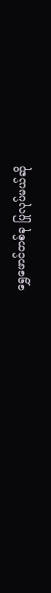ရွှေဖောင်တစ်ခု ပြုလုပ်မယ်ဆို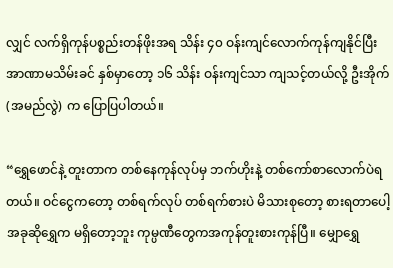လျှင် လက်ရှိကုန်ပစ္စည်းတန်ဖိုးအရ သိန်း ၄၀ ဝန်းကျင်လောက်ကုန်ကျနိုင်ပြီး အာဏာမသိမ်းခင် နှစ်မှာတော့ ၁၆ သိန်း ဝန်းကျင်သာ ကျသင့်တယ်လို့ ဦးအိုက် (အမည်လွဲ) က ပြောပြပါတယ်။

“ရွှေဖောင်နဲ့ တူးတာက တစ်နေကုန်လုပ်မှ ဘက်ဟိုးနဲ့ တစ်ကော်စာလောက်ပဲရတယ်။ ဝင်ငွေကတော့ တစ်ရက်လုပ် တစ်ရက်စားပဲ မိသားစုတော့ စားရတာပေါ့ အခုဆိုရွှေက မရှိတော့ဘူး ကုမ္ပဏီတွေကအကုန်တူးစားကုန်ပြီ။ မျှောရွှေ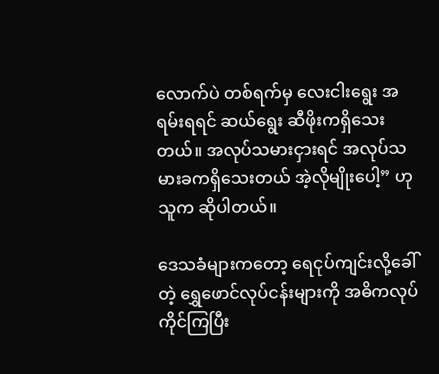လောက်ပဲ တစ်ရက်မှ လေးငါးရွေး အရမ်းရရင် ဆယ်ရွေး ဆီဖိုးကရှိသေးတယ်။ အလုပ်သမားငှားရင် အလုပ်သမားခကရှိသေးတယ် အဲ့လိုမျိုးပေါ့” ဟု သူက ဆိုပါတယ်။

ဒေသခံများကတော့ ရေငုပ်ကျင်းလို့ခေါ်တဲ့ ရွှေဖောင်လုပ်ငန်းများကို အဓိကလုပ်ကိုင်ကြပြီး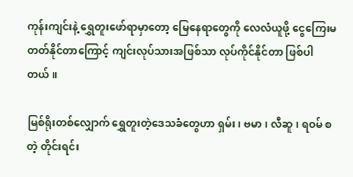ကုန်းကျင်းနဲ့ ရွှေတူးဖော်ရာမှာတော့ မြေနေရာတွေကို လေလံယူဖို့ ငွေကြေးမတတ်နိုင်တာကြောင့် ကျင်းလုပ်သားအဖြစ်သာ လုပ်ကိုင်နိုင်တာ ဖြစ်ပါတယ်။

မြစ်ရိုးတစ်လျှောက် ရွှေတူးတဲ့ဒေသခံတွေဟာ ရှမ်း၊ ဗမာ၊ လီဆူ၊ ရဝမ် စတဲ့ တိုင်းရင်း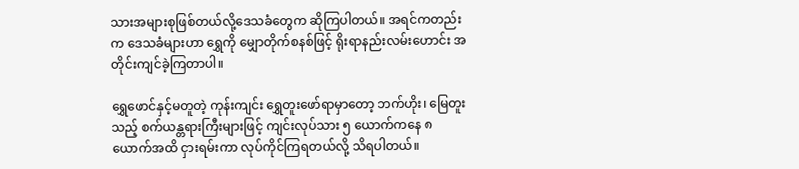သားအများစုဖြစ်တယ်လို့ဒေသခံတွေက ဆိုကြပါတယ်။ အရင်ကတည်းက ဒေသခံများဟာ ရွှေကို မျှောတိုက်စနစ်ဖြင့် ရိုးရာနည်းလမ်းဟောင်း အတိုင်းကျင်ခဲ့ကြတာပါ။

ရွှေဖောင်နှင့်မတူတဲ့ ကုန်းကျင်း ရွှေတူးဖော်ရာမှာတော့ ဘက်ဟိုး၊ မြေတူးသည့် စက်ယန္တရားကြီးများဖြင့် ကျင်းလုပ်သား ၅ ယောက်ကနေ ၈ ယောက်အထိ ငှားရမ်းကာ လုပ်ကိုင်ကြရတယ်လို့ သိရပါတယ်။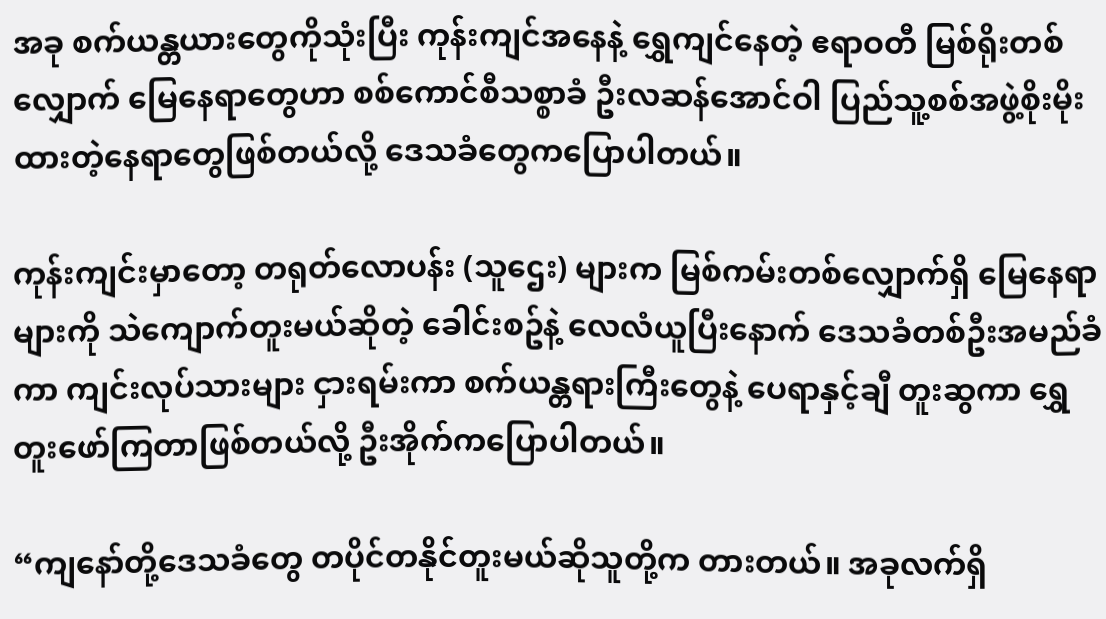အခု စက်ယန္တယားတွေကိုသုံးပြီး ကုန်းကျင်အနေနဲ့ ရွှေကျင်နေတဲ့ ဧရာဝတီ မြစ်ရိုးတစ်လျှောက် မြေနေရာတွေဟာ စစ်ကောင်စီသစ္စာခံ ဦးလဆန်အောင်ဝါ ပြည်သူ့စစ်အဖွဲ့စိုးမိုးထားတဲ့နေရာတွေဖြစ်တယ်လို့ ဒေသခံတွေကပြောပါတယ်။

ကုန်းကျင်းမှာတော့ တရုတ်လောပန်း (သူဌေး) များက မြစ်ကမ်းတစ်လျှောက်ရှိ မြေနေရာများကို သဲကျောက်တူးမယ်ဆိုတဲ့ ခေါင်းစဥ်နဲ့ လေလံယူပြီးနောက် ဒေသခံတစ်ဦးအမည်ခံကာ ကျင်းလုပ်သားများ ငှားရမ်းကာ စက်ယန္တရားကြီးတွေနဲ့ ပေရာနှင့်ချီ တူးဆွကာ ရွှေတူးဖော်ကြတာဖြစ်တယ်လို့ ဦးအိုက်ကပြောပါတယ်။

“ကျနော်တို့ဒေသခံတွေ တပိုင်တနိုင်တူးမယ်ဆိုသူတို့က တားတယ်။ အခုလက်ရှိ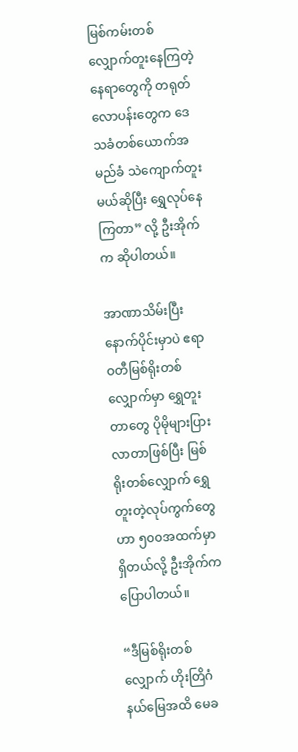မြစ်ကမ်းတစ်လျှောက်တူးနေကြတဲ့နေရာတွေကို တရုတ်လောပန်းတွေက ဒေသခံတစ်ယောက်အမည်ခံ သဲကျောက်တူးမယ်ဆိုပြီး ရွှေလုပ်နေကြတာ” လို့ ဦးအိုက်က ဆိုပါတယ်။

အာဏာသိမ်းပြီးနောက်ပိုင်းမှာပဲ ဧရာဝတီမြစ်ရိုးတစ်လျှောက်မှာ ရွှေတူးတာတွေ ပိုမိုများပြားလာတာဖြစ်ပြီး မြစ်ရိုးတစ်လျှောက် ရွှေတူးတဲ့လုပ်ကွက်တွေဟာ ၅၀၀အထက်မှာရှိတယ်လို့ ဦးအိုက်ကပြောပါတယ်။

“ဒီမြစ်ရိုးတစ်လျှောက် ဟိုးတြိဂံနယ်မြေအထိ မေခ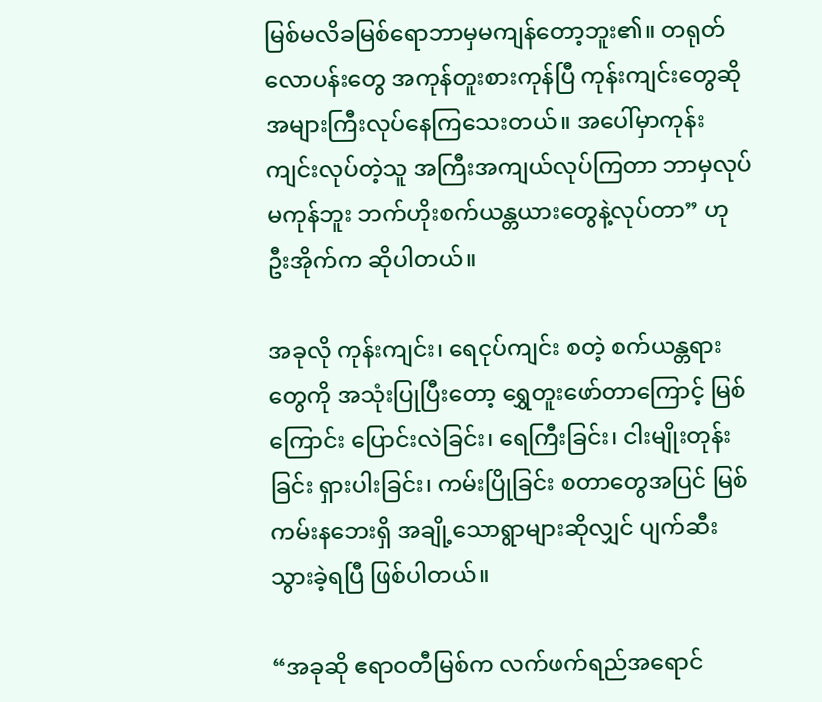မြစ်မလိခမြစ်ရောဘာမှမကျန်တော့ဘူး၏။ တရုတ်လောပန်းတွေ အကုန်တူးစားကုန်ပြီ ကုန်းကျင်းတွေဆိုအများကြီးလုပ်နေကြသေးတယ်။ အပေါ်မှာကုန်းကျင်းလုပ်တဲ့သူ အကြီးအကျယ်လုပ်ကြတာ ဘာမှလုပ်မကုန်ဘူး ဘက်ဟိုးစက်ယန္တယားတွေနဲ့လုပ်တာ” ဟု ဦးအိုက်က ဆိုပါတယ်။

အခုလို ကုန်းကျင်း၊ ရေငုပ်ကျင်း စတဲ့ စက်ယန္တရားတွေကို အသုံးပြုပြီးတော့ ရွှေတူးဖော်တာကြောင့် မြစ်ကြောင်း ပြောင်းလဲခြင်း၊ ရေကြီးခြင်း၊ ငါးမျိုးတုန်းခြင်း ရှားပါးခြင်း၊ ကမ်းပြိုခြင်း စတာတွေအပြင် မြစ်ကမ်းနဘေးရှိ အချို့သောရွာများဆိုလျှင် ပျက်ဆီးသွားခဲ့ရပြီ ဖြစ်ပါတယ်။

“အခုဆို ဧရာဝတီမြစ်က လက်ဖက်ရည်အရောင်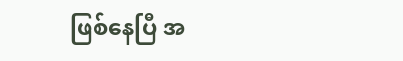ဖြစ်နေပြီ အ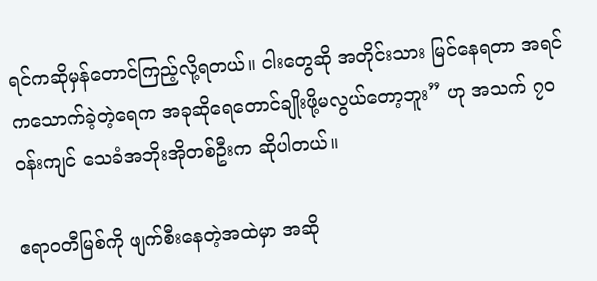ရင်ကဆိုမှန်တောင်ကြည့်လို့ရတယ်။ ငါးတွေဆို အတိုင်းသား မြင်နေရတာ အရင်ကသောက်ခဲ့တဲ့ရေက အခုဆိုရေတောင်ချိုးဖို့မလွယ်တော့ဘူး” ဟု အသက် ၇၀ ဝန်းကျင် သေခံအဘိုးအိုတစ်ဦးက ဆိုပါတယ်။

ဧရာဝတီမြစ်ကို ဖျက်စီးနေတဲ့အထဲမှာ အဆို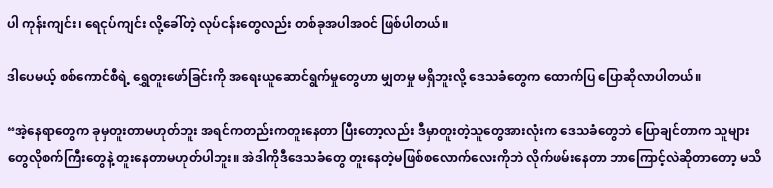ပါ ကုန်းကျင်း၊ ရေငုပ်ကျင်း လို့ခေါ်တဲ့ လုပ်ငန်းတွေလည်း တစ်ခုအပါအဝင် ဖြစ်ပါတယ်။

ဒါပေမယ့် စစ်ကောင်စီရဲ့ ရွှေတူးဖော်ခြင်းကို အရေးယူဆောင်ရွက်မှုတွေဟာ မျှတမှု မရှိဘူးလို့ ဒေသခံတွေက ထောက်ပြ ပြောဆိုလာပါတယ်။

“အဲ့နေရာတွေက ခုမှတူးတာမဟုတ်ဘူး အရင်ကတည်းကတူးနေတာ ပြီးတော့လည်း ဒီမှာတူးတဲ့သူတွေအားလုံးက ဒေသခံတွေဘဲ ပြောချင်တာက သူများတွေလိုစက်ကြီးတွေနဲ့ တူးနေတာမဟုတ်ပါဘူး။ အဲဒါကိုဒီဒေသခံတွေ တူးနေတဲ့မဖြစ်စလောက်လေးကိုဘဲ လိုက်ဖမ်းနေတာ ဘာကြောင့်လဲဆိုတာတော့ မသိ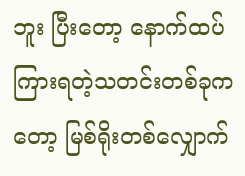ဘူး ပြီးတော့ နောက်ထပ်ကြားရတဲ့သတင်းတစ်ခုကတော့ မြစ်ရိုးတစ်လျှောက်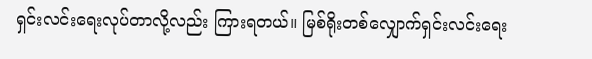ရှင်းလင်းရေးလုပ်တာလို့လည်း ကြားရတယ်။ မြစ်ရိုးတစ်လျှောက်ရှင်းလင်းရေး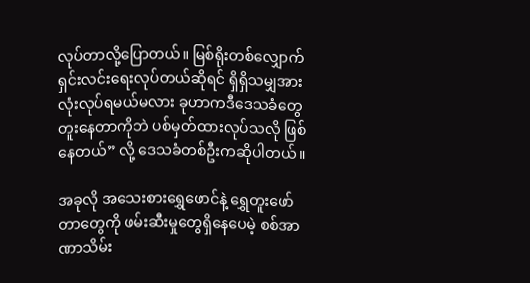လုပ်တာလို့ပြောတယ်။ မြစ်ရိုးတစ်လျှောက် ရှင်းလင်းရေးလုပ်တယ်ဆိုရင် ရှိရှိသမျှအားလုံးလုပ်ရမယ်မလား ခုဟာကဒီဒေသခံတွေတူးနေတာကိုဘဲ ပစ်မှတ်ထားလုပ်သလို ဖြစ်နေတယ်” လို့ ဒေသခံတစ်ဦးကဆိုပါတယ်။

အခုလို အသေးစားရွှေဖောင်နဲ့ ရွှေတူးဖော်တာတွေကို ဖမ်းဆီးမှုတွေရှိနေပေမဲ့ စစ်အာဏာသိမ်း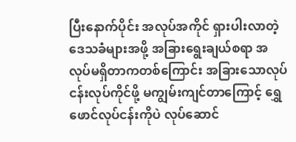ပြီးနောက်ပိုင်း အလုပ်အကိုင် ရှားပါးလာတဲ့ဒေသခံများအဖို့ အခြားရွေးချယ်စရာ အလုပ်မရှိတာကတစ်ကြောင်း အခြားသောလုပ်ငန်းလုပ်ကိုင်ဖို့ မကျွမ်းကျင်တာကြောင့် ရွှေဖောင်လုပ်ငန်းကိုပဲ လုပ်ဆောင်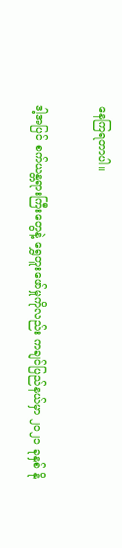နေကြရတာပါ။

ဒါ့အပြင် စက်ယန္တရားကြီးတွေနဲ့ ရွှေတူးဖော်မှုကိုလည်း ကချင်ပြည်နယ်မှာ ၂၀၂၁ ခုနှစ် နို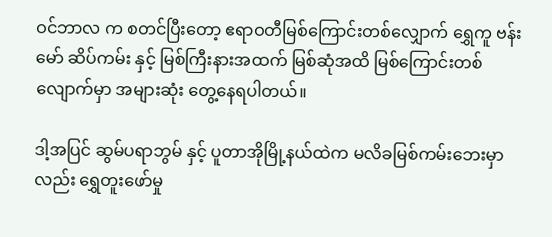ဝင်ဘာလ က စတင်ပြီးတော့ ဧရာဝတီမြစ်ကြောင်းတစ်လျှောက် ရွှေကူ ဗန်းမော် ဆိပ်ကမ်း နှင့် မြစ်ကြီးနားအထက် မြစ်ဆုံအထိ မြစ်ကြောင်းတစ်လျောက်မှာ အများဆုံး တွေ့နေရပါတယ်။

ဒါ့အပြင် ဆွမ်ပရာဘွမ် နှင့် ပူတာအိုမြို့နယ်ထဲက မလိခမြစ်ကမ်းဘေးမှာလည်း ရွှေတူးဖော်မှု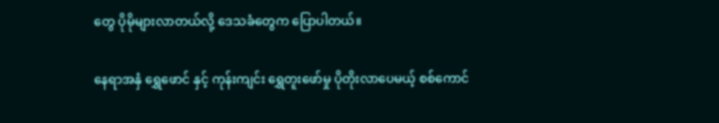တွေ ပိုမိုများလာတယ်လို့ ဒေသခံတွေက ပြောပါတယ်။

နေရာအနှံ ရွှေဖောင် နှင့် ကုန်းကျင်း ရွှေတူးဖော်မှု ပိုတိုးလာပေမယ့် စစ်ကောင်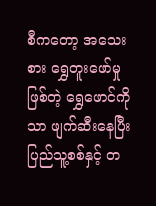စီကတော့ အသေးစား ရွှေတူးဖော်မှုဖြစ်တဲ့ ရွှေဖောင်ကိုသာ ဖျက်ဆီးနေပြီး ပြည်သူ့စစ်နှင့် တ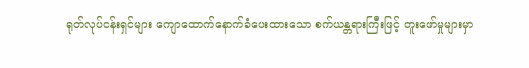ရုတ်လုပ်ငန်းရှင်များ ကျောထောက်နောက်ခံပေးထားသော စက်ယန္တရားကြီးဖြင့် တူးဖော်မှုများမှာ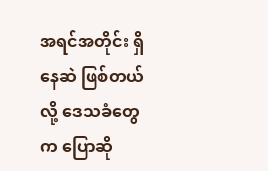အရင်အတိုင်း ရှိနေဆဲ ဖြစ်တယ်လို့ ဒေသခံတွေက ပြောဆို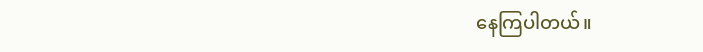နေကြပါတယ်။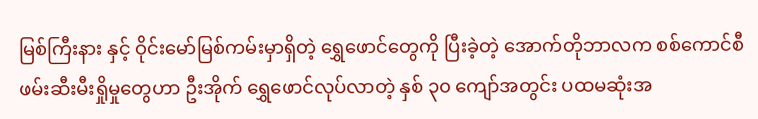မြစ်ကြီးနား နှင့် ဝိုင်းမော်မြစ်ကမ်းမှာရှိတဲ့ ရွှေဖောင်တွေကို ပြီးခဲ့တဲ့ အောက်တိုဘာလက စစ်ကောင်စီ ဖမ်းဆီးမီးရှိုမှုတွေဟာ ဦးအိုက် ရွှေဖောင်လုပ်လာတဲ့ နှစ် ၃၀ ကျော်အတွင်း ပထမဆုံးအ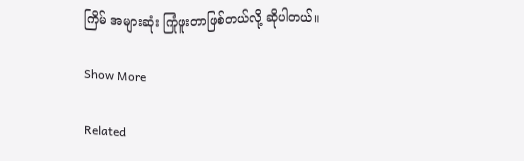ကြိမ် အများဆုံး ကြုံဖူးတာဖြစ်တယ်လို့ ဆိုပါတယ်။

Show More

Related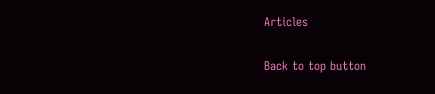Articles

Back to top button